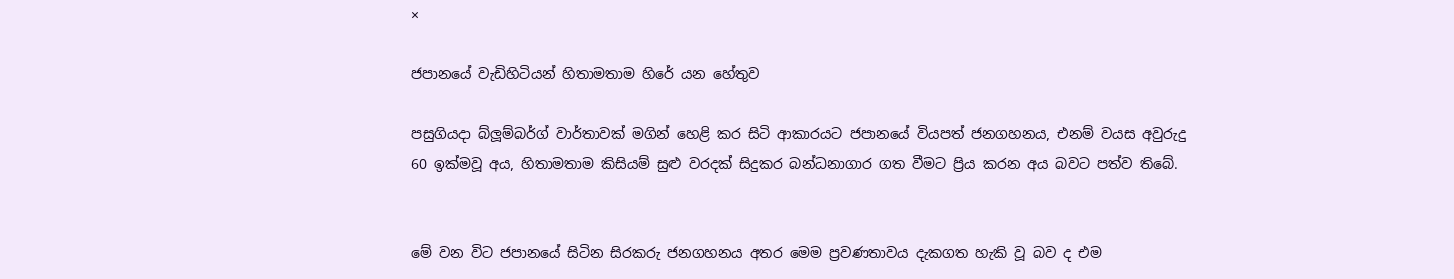×

ජපානයේ වැඩිහිටියන් හිතාමතාම හිරේ යන හේතුව

පසුගියදා බ්ලූම්බර්ග් වාර්තාවක් මගින් හෙළි කර සිටි ආකාරයට ජපානයේ වියපත් ජනගහනය, එනම් වයස අවුරුදු 60 ඉක්මවූ අය, හිතාමතාම කිසියම් සුළු වරදක් සිදුකර බන්ධනාගාර ගත වීමට ප්‍රිය කරන අය බවට පත්ව තිබේ.


මේ වන විට ජපානයේ සිටින සිරකරු ජනගහනය අතර මෙම ප්‍රවණතාවය දැකගත හැකි වූ බව ද එම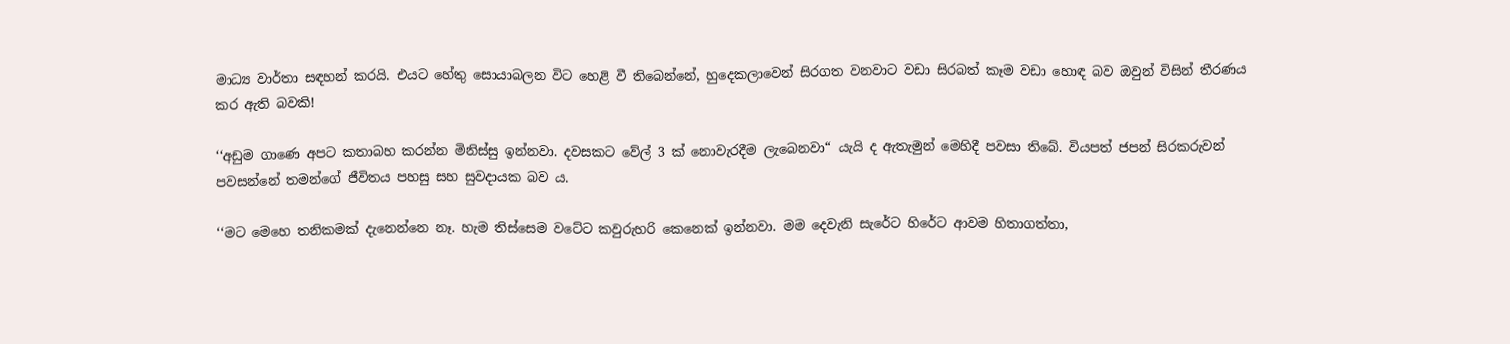මාධ්‍ය වාර්තා සඳහන් කරයි. එයට හේතු සොයාබලන විට හෙළි වී තිබෙන්නේ, හුදෙකලාවෙන් සිරගත වනවාට වඩා සිරබත් කෑම වඩා හොඳ බව ඔවුන් විසින් තීරණය කර ඇති බවකි!

‘‘අඩුම ගාණෙ අපට කතාබහ කරන්න මිනිස්සු ඉන්නවා. දවසකට වේල් 3 ක් නොවැරදීම ලැබෙනවා“ යැයි ද ඇතැමුන් මෙහිදී පවසා තිබේ. වියපත් ජපන් සිරකරුවන් පවසන්නේ තමන්ගේ ජීවිතය පහසු සහ සුවදායක බව ය.

‘‘මට මෙහෙ තනිකමක් දැනෙන්නෙ නෑ. හැම තිස්සෙම වටේට කවුරුහරි කෙනෙක් ඉන්නවා. මම දෙවැනි සැරේට හිරේට ආවම හිතාගත්තා,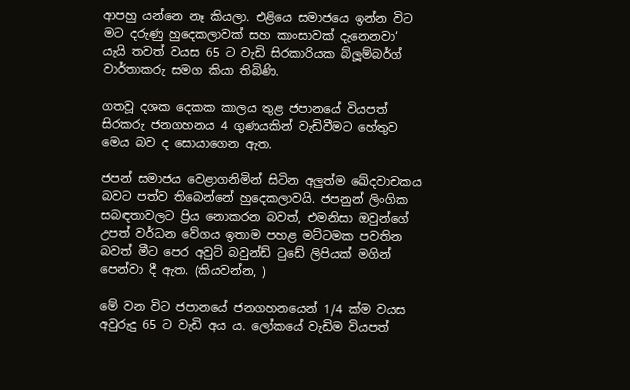ආපහු යන්නෙ නෑ කියලා. එළියෙ සමාජයෙ ඉන්න විට මට දරුණු හුදෙකලාවක් සහ කාංසාවක් දැනෙනවා‘ යැයි තවත් වයස 65 ට වැඩි සිරකාරියක බ්ලූම්බර්ග් වාර්තාකරු සමග කියා තිබිණි.

ගතවූ දශක දෙකක කාලය තුළ ජපානයේ වියපත් සිරකරු ජනගහනය 4 ගුණයකින් වැඩිවීමට හේතුව මෙය බව ද සොයාගෙන ඇත.

ජපන් සමාජය වෙළාගනිමින් සිටින අලුත්ම ඛේදවාචකය බවට පත්ව තිබෙන්නේ හුදෙකලාවයි. ජපනුන් ලිංගික සබඳතාවලට ප්‍රිය නොකරන බවත්, එමනිසා ඔවුන්ගේ උපත් වර්ධන වේගය ඉතාම පහළ මට්ටමක පවතින බවත් මීට පෙර අවුට් බවුන්ඩ් ටුඩේ ලිපියක් මගින් පෙන්වා දී ඇත. (කියවන්න, )

මේ වන විට ජපානයේ ජනගහනයෙන් 1/4 ක්ම වයස අවුරුදු 65 ට වැඩි අය ය. ලෝකයේ වැඩිම වියපත්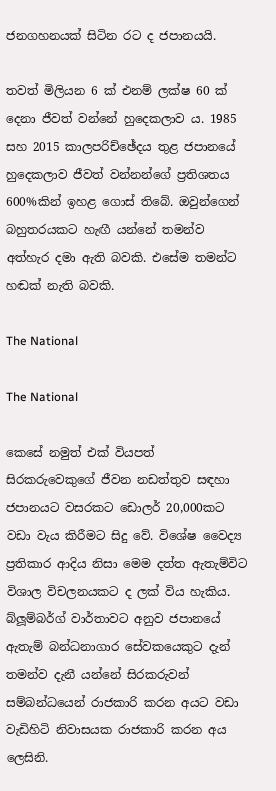ජනගහනයක් සිටින රට ද ජපානයයි.

තවත් මිලියන 6 ක් එනම් ලක්ෂ 60 ක් දෙනා ජීවත් වන්නේ හුදෙකලාව ය. 1985 සහ 2015 කාලපරිච්ඡේදය තුළ ජපානයේ හුදෙකලාව ජීවත් වන්නන්ගේ ප්‍රතිශතය 600%කින් ඉහළ ගොස් තිබේ. ඔවුන්ගෙන් බහුතරයකට හැඟී යන්නේ තමන්ව අත්හැර දමා ඇති බවකි. එසේම තමන්ට හඬක් නැති බවකි.

The National

The National

කෙසේ නමුත් එක් වියපත් සිරකරුවෙකුගේ ජීවන නඩත්තුව සඳහා ජපානයට වසරකට ඩොලර් 20,000කට වඩා වැය කිරීමට සිදු වේ. විශේෂ වෛද්‍ය ප්‍රතිකාර ආදිය නිසා මෙම දත්ත ඇතැම්විට විශාල විචලනයකට ද ලක් විය හැකිය. බ්ලූම්බර්ග් වාර්තාවට අනුව ජපානයේ ඇතැම් බන්ධනාගාර සේවකයෙකුට දැන් තමන්ව දැනී යන්නේ සිරකරුවන් සම්බන්ධයෙන් රාජකාරි කරන අයට වඩා වැඩිහිටි නිවාසයක රාජකාරි කරන අය ලෙසිනි.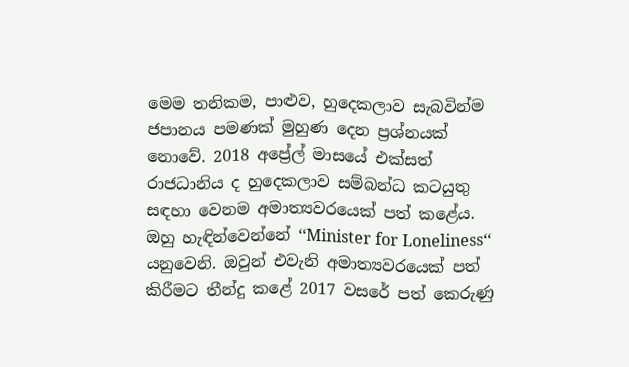මෙම තනිකම, පාළුව, හුදෙකලාව සැබවින්ම ජපානය පමණක් මුහුණ දෙන ප්‍රශ්නයක් නොවේ. 2018 අප්‍රේල් මාසයේ එක්සත් රාජධානිය ද හුදෙකලාව සම්බන්ධ කටයුතු සඳහා වෙනම අමාත්‍යවරයෙක් පත් කළේය. ඔහු හැඳින්වෙන්නේ ‘‘Minister for Loneliness‘‘ යනුවෙනි. ඔවුන් එවැනි අමාත්‍යවරයෙක් පත් කිරීමට තීන්දු කළේ 2017 වසරේ පත් කෙරුණු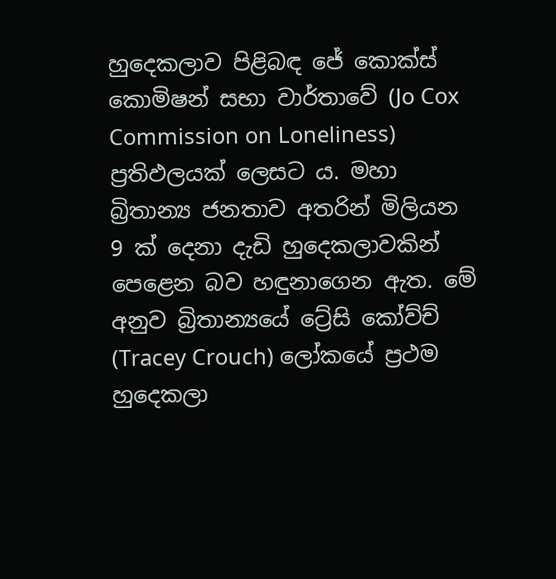හුදෙකලාව පිළිබඳ ජේ කොක්ස් කොමිෂන් සභා වාර්තාවේ (Jo Cox Commission on Loneliness) ප්‍රතිඵලයක් ලෙසට ය. මහා බ්‍රිතාන්‍ය ජනතාව අතරින් මිලියන 9 ක් දෙනා දැඩි හුදෙකලාවකින් පෙළෙන බව හඳුනාගෙන ඇත. මේ අනුව බ්‍රිතාන්‍යයේ ට්‍රේසි කෝව්ච් (Tracey Crouch) ලෝකයේ ප්‍රථම හුදෙකලා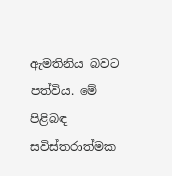ඇමතිනිය බවට පත්විය. මේ පිළිබඳ සවිස්තරාත්මක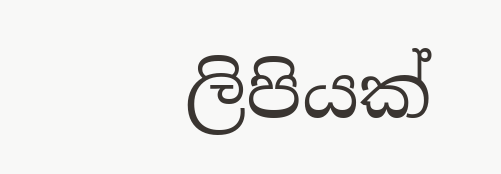ලිපියක්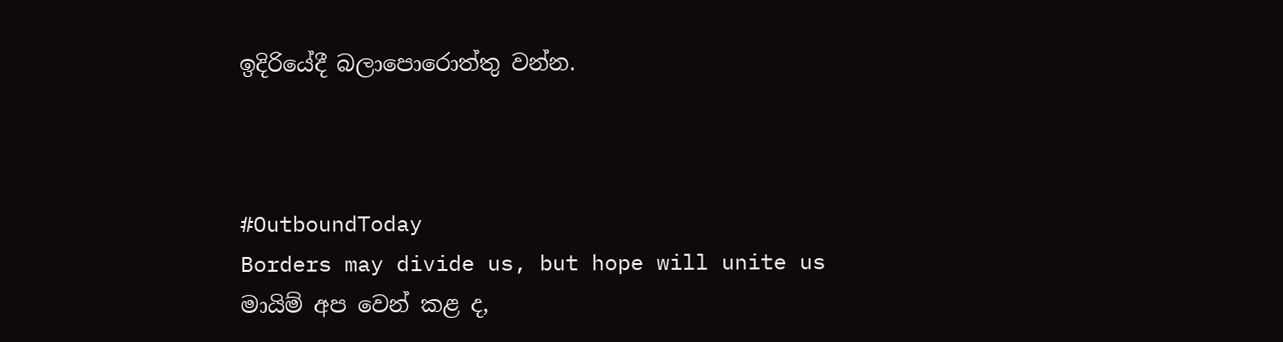ඉදිරියේදී බලාපොරොත්තු වන්න.



#OutboundToday
Borders may divide us, but hope will unite us
මායිම් අප වෙන් කළ ද,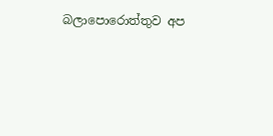බලාපොරොත්තුව අප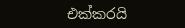එක්කරයි